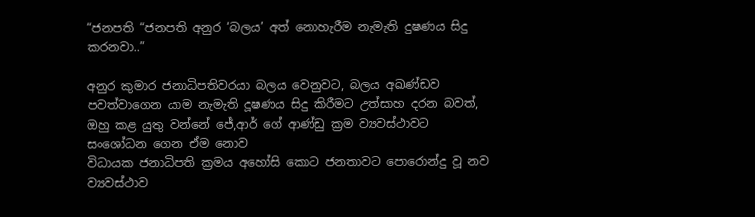“ජනපති “ජනපති අනුර ‘බලය’ අත් නොහැරීම නැමැති දුෂණය සිදු කරනවා..”

අනුර කුමාර ජනාධිපතිවරයා බලය වෙනුවට, බලය අඛණ්ඩව පවත්වාගෙන යාම නැමැති දූෂණය සිදු කිරීමට උත්සාහ දරන බවත්, ඔහු කළ යුතු වන්නේ ජේ,ආර් ගේ ආණ්ඩු ක්‍රම ව්‍යවස්ථාවට සංශෝධන ගෙන ඒම නොව
විධායක ජනාධිපති ක්‍රමය අහෝසි කොට ජනතාවට පොරොන්දු වූ නව ව්‍යවස්ථාව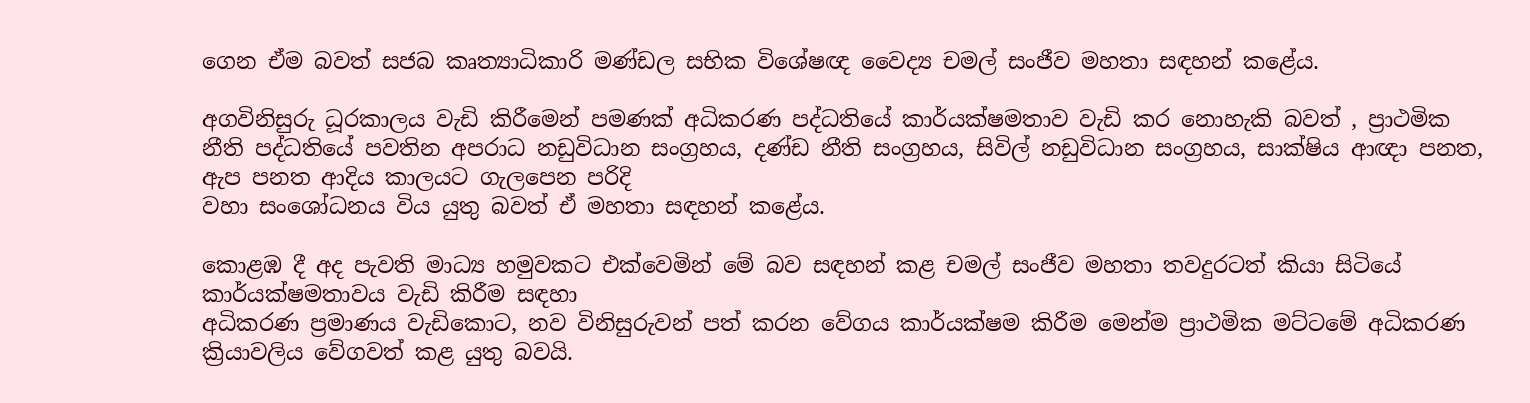ගෙන ඒම බවත් සජබ කෘත්‍යාධිකාරි මණ්ඩල සභික විශේෂඥ වෛද්‍ය චමල් සංජීව මහතා සඳහන් කළේය.

අගවිනිසුරු ධූරකාලය වැඩි කිරීමෙන් පමණක් අධිකරණ පද්ධතියේ කාර්යක්ෂමතාව වැඩි කර නොහැකි බවත් , ප්‍රාථමික නීති පද්ධතියේ පවතින අපරාධ නඩුවිධාන සංග්‍රහය, දණ්ඩ නීති සංග්‍රහය, සිවිල් නඩුවිධාන සංග්‍රහය, සාක්ෂිය ආඥා පනත, ඇප පනත ආදිය කාලයට ගැලපෙන පරිදි
වහා සංශෝධනය විය යුතු බවත් ඒ මහතා සඳහන් කළේය.

කොළඹ දී අද පැවති මාධ්‍ය හමුවකට එක්වෙමින් මේ බව සඳහන් කළ චමල් සංජීව මහතා තවදුරටත් කියා සිටියේ කාර්යක්ෂමතාවය වැඩි කිරීම සඳහා
අධිකරණ ප්‍රමාණය වැඩිකොට, නව විනිසුරුවන් පත් කරන වේගය කාර්යක්ෂම කිරීම මෙන්ම ප්‍රාථමික මට්ටමේ අධිකරණ ක්‍රියාවලිය වේගවත් කළ යුතු බවයි.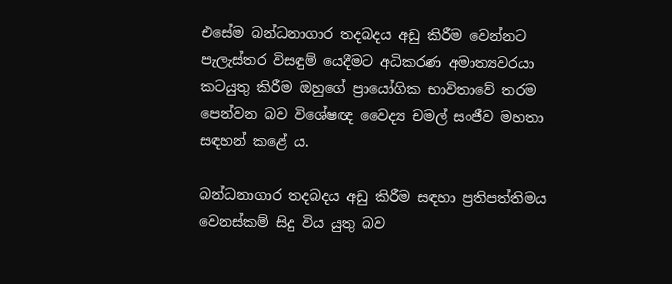එසේම බන්ධනාගාර තදබදය අඩු කිරීම වෙන්නට පැලැස්තර විසඳුම් යෙදීමට අධිකරණ අමාත්‍යවරයා කටයුතු කිරීම ඔහුගේ ප්‍රායෝගික භාවිතාවේ තරම පෙන්වන බව විශේෂඥ වෛද්‍ය චමල් සංජීව මහතා සඳහන් කළේ ය.

බන්ධනාගාර තදබදය අඩු කිරීම සඳහා ප්‍රතිපත්තිමය වෙනස්කම් සිදු විය යුතු බව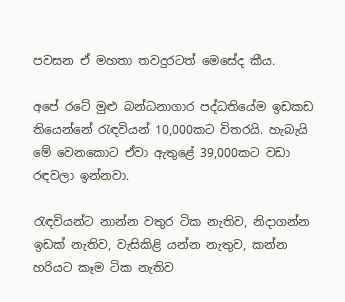පවසන ඒ මහතා තවදුරටත් මෙසේද කීය.

අපේ රටේ මුළු බන්ධනාගාර පද්ධතියේම ඉඩකඩ තියෙන්නේ රැඳවියන් 10,000කට විතරයි. හැබැයි මේ වෙනකොට ඒවා ඇතුළේ 39,000කට වඩා රඳවලා ඉන්නවා.

රැඳවියන්ට නාන්න වතුර ටික නැතිව, නිදාගන්න ඉඩක් නැතිව, වැසිකිළි යන්න නැතුව, කන්න හරියට කෑම ටික නැතිව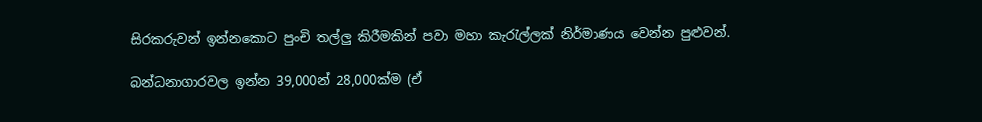සිරකරුවන් ඉන්නකොට පුංචි තල්ලු කිරීමකින් පවා මහා කැරැල්ලක් නිර්මාණය වෙන්න පුළුවන්.

බන්ධනාගාරවල ඉන්න 39,000න් 28,000ක්ම (ඒ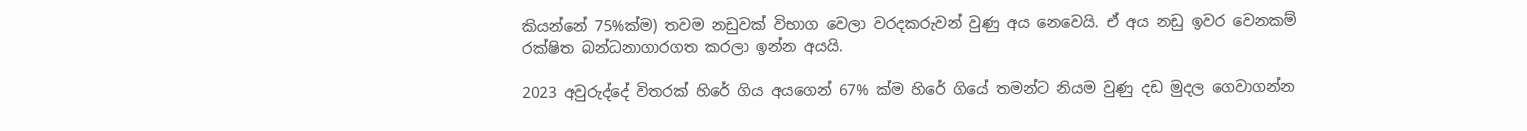කියන්නේ 75%ක්ම) තවම නඩුවක් විභාග වෙලා වරදකරුවන් වුණු අය නෙවෙයි. ඒ අය නඩු ඉවර වෙනකම් රක්ෂිත බන්ධනාගාරගත කරලා ඉන්න අයයි.

2023 අවුරුද්දේ විතරක් හිරේ ගිය අයගෙන් 67% ක්ම හිරේ ගියේ තමන්ට නියම වුණු දඩ මුදල ගෙවාගන්න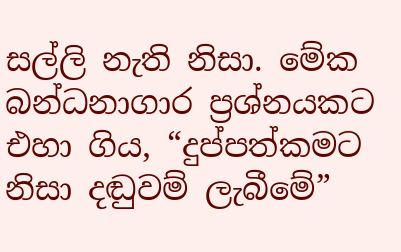සල්ලි නැති නිසා. මේක බන්ධනාගාර ප්‍රශ්නයකට එහා ගිය, “දුප්පත්කමට නිසා දඬුවම් ලැබීමේ”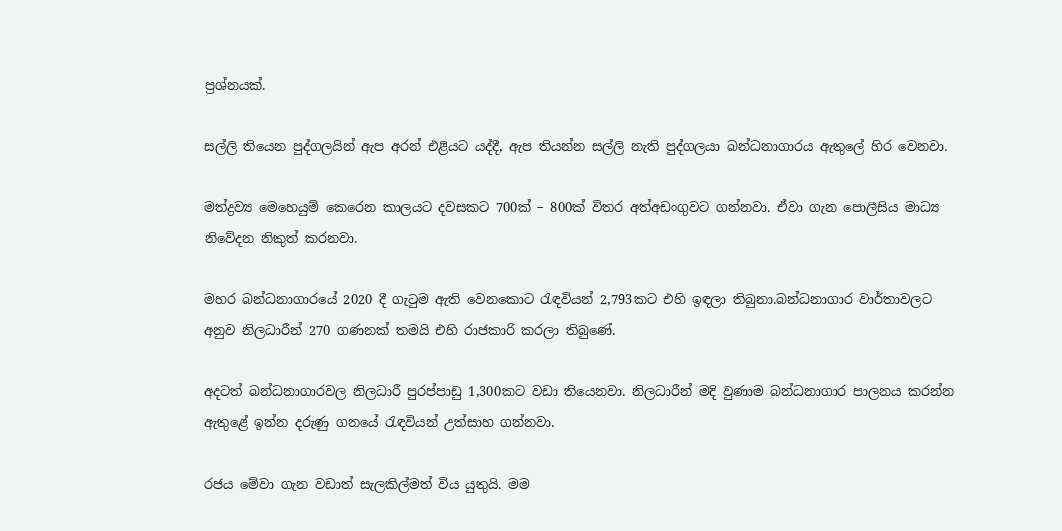ප්‍රශ්නයක්.

සල්ලි තියෙන පුද්ගලයින් ඇප අරන් එළියට යද්දී, ඇප තියන්න සල්ලි නැති පුද්ගලයා බන්ධනාගාරය ඇතුලේ හිර වෙනවා.

මත්ද්‍රව්‍ය මෙහෙයුම් කෙරෙන කාලයට දවසකට 700ක් – 800ක් විතර අත්අඩංගුවට ගන්නවා. ඒවා ගැන පොලීසිය මාධ්‍ය නිවේදන නිකුත් කරනවා.

මහර බන්ධනාගාරයේ 2020 දී ගැටුම ඇති වෙනකොට රැඳවියන් 2,793කට එහි ඉඳලා තිබුනා.බන්ධනාගාර වාර්තාවලට අනුව නිලධාරීන් 270 ගණනක් තමයි එහි රාජකාරි කරලා තිබුණේ.

අදටත් බන්ධනාගාරවල නිලධාරී පුරප්පාඩු 1,300කට වඩා තියෙනවා. නිලධාරීන් මදි වුණාම බන්ධනාගාර පාලනය කරන්න ඇතුළේ ඉන්න දරුණු ගනයේ රැඳවියන් උත්සාහ ගන්නවා.

රජය මේවා ගැන වඩාත් සැලකිල්මත් විය යුතුයි. මම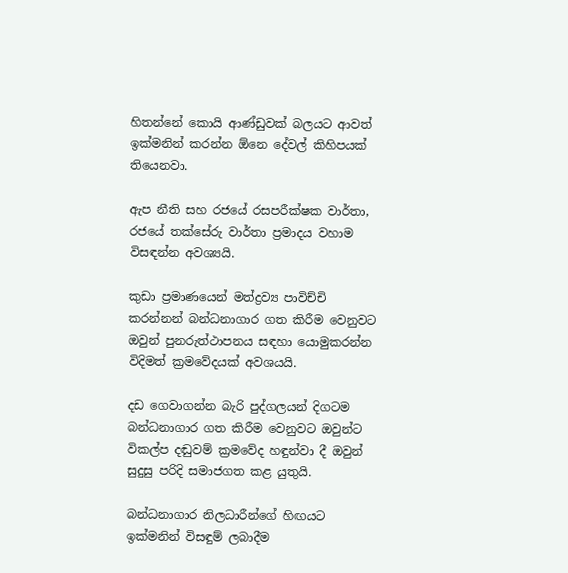හිතන්නේ කොයි ආණ්ඩුවක් බලයට ආවත් ඉක්මනින් කරන්න ඕනෙ දේවල් කිහිපයක් තියෙනවා.

ඇප නීති සහ රජයේ රසපරීක්ෂක වාර්තා, රජයේ තක්සේරු වාර්තා ප්‍රමාදය වහාම විසඳන්න අවශ්‍යයි.

කුඩා ප්‍රමාණයෙන් මත්ද්‍රව්‍ය පාවිච්චි කරන්නන් බන්ධනාගාර ගත කිරීම වෙනුවට ඔවුන් පුනරුත්ථාපනය සඳහා යොමුකරන්න විදිමත් ක්‍රමවේදයක් අවශයයි.

දඩ ගෙවාගන්න බැරි පුද්ගලයන් දිගටම බන්ධනාගාර ගත කිරීම වෙනුවට ඔවුන්ට විකල්ප දඬුවම් ක්‍රමවේද හඳුන්වා දී ඔවුන් සුදුසු පරිදි සමාජගත කළ යුතුයි.

බන්ධනාගාර නිලධාරීන්ගේ හිඟයට ඉක්මනින් විසඳුම් ලබාදීම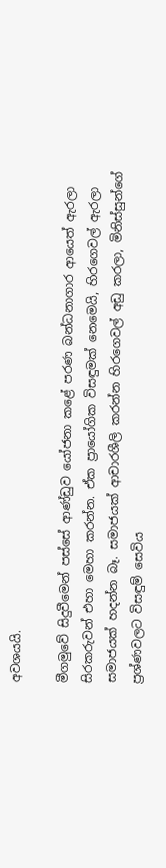අවශයයි.

මීගමුවේ සිදුවීමෙන් පස්සේ ආණ්ඩුව යෝජනා කළේ පරණ බන්ධනාගාර ආයෙත් ඇරලා සිරකරුවන් එහා මෙහා කරන්න. ඒක ප්‍රායෝගික විසඳුමක් නෙමෙයි, හිරගෙවල් ඇරලා සමාජයක් හදන්න බෑ. සමාජයක් ආචාරශීලි කරන්න හිරගෙවල් අඩු කරලා, මිනිස්සුන්ගේ ප්‍රශ්ණවලට විසඳුම් සෙවිය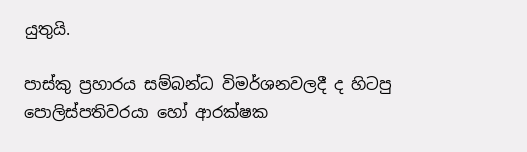යුතුයි.

පාස්කු ප්‍රහාරය සම්බන්ධ විමර්ශනවලදී ද හිටපු පොලිස්පතිවරයා හෝ ආරක්ෂක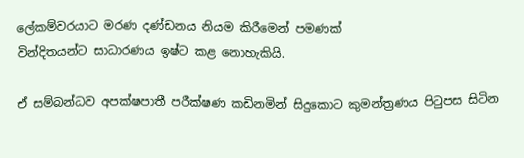ලේකම්වරයාට මරණ දණ්ඩනය නියම කිරීමෙන් පමණක්
වින්දිතයන්ට සාධාරණය ඉෂ්ට කළ නොහැකියි.

ඒ සම්බන්ධව අපක්ෂපාතී පරීක්ෂණ කඩිනමින් සිදුකොට කුමන්ත්‍රණය පිටුපස සිටින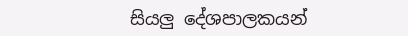සියලු දේශපාලකයන්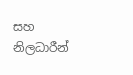සහ නිලධාරීන්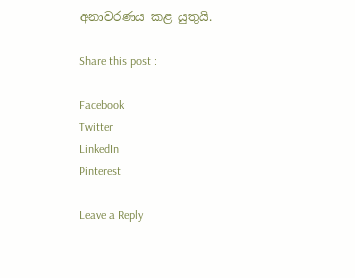අනාවරණය කළ යුතුයි.

Share this post :

Facebook
Twitter
LinkedIn
Pinterest

Leave a Reply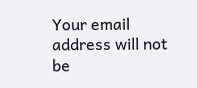Your email address will not be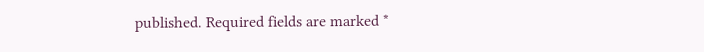published. Required fields are marked *